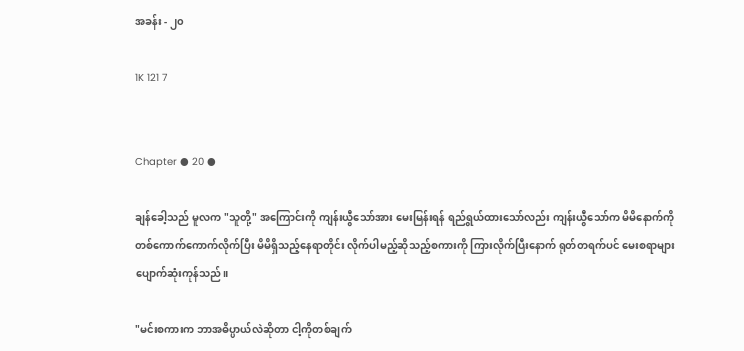အခန်း - ၂၀

1K 121 7


Chapter ● 20 ●

ချန်ခေါ့သည် မူလက "သူတို့" အကြောင်းကို ကျန်းယွီသော်အား မေးမြန်းရန် ရည်ရွယ်ထားသော်လည်း ကျန်းယွီသော်က မိမိနောက်ကို တစ်ကောက်ကောက်လိုက်ပြီး မိမိရှိသည့်နေရာတိုင်း လိုက်ပါမည့်ဆိုသည့်စကားကို ကြားလိုက်ပြီးနောက် ရုတ်တရက်ပင် မေးစရာများ ပျောက်ဆုံးကုန်သည်။

"မင်းစကားက ဘာအဓိပ္ပာယ်လဲဆိုတာ ငါ့ကိုတစ်ချက်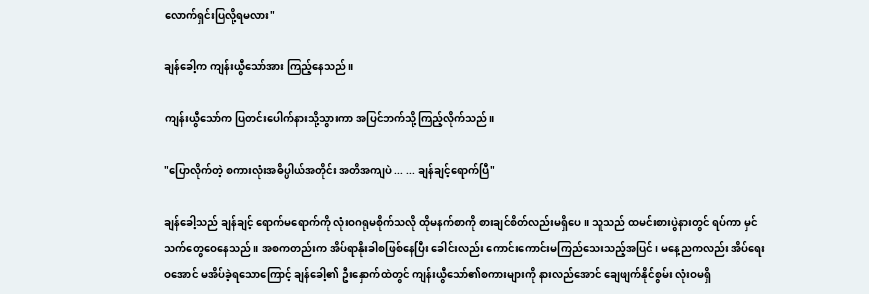လောက်ရှင်းပြလို့ရမလား"

ချန်ခေါ့က ကျန်းယွီသော်အား ကြည့်နေသည်။

ကျန်းယွီသော်က ပြတင်းပေါက်နားသို့သွားကာ အပြင်ဘက်သို့ကြည့်လိုက်သည်။

"ပြောလိုက်တဲ့ စကားလုံးအဓိပ္ပါယ်အတိုင်း အတိအကျပဲ ... ... ချန်ချင့်ရောက်ပြီ"

ချန်ခေါ့သည် ချန်ချင့် ရောက်မရောက်ကို လုံးဝဂရုမစိုက်သလို ထိုမနက်စာကို စားချင်စိတ်လည်းမရှိပေ။ သူသည် ထမင်းစားပွဲနားတွင် ရပ်ကာ မှင်သက်တွေဝေနေသည်။ အစကတည်းက အိပ်ရာနိုးခါစဖြစ်နေပြီး ခေါင်းလည်း ကောင်းကောင်းမကြည်သေးသည့်အပြင်၊ မနေ့ညကလည်း အိပ်ရေးဝအောင် မအိပ်ခဲ့ရသောကြောင့် ချန်ခေါ့၏ ဦးနှောက်ထဲတွင် ကျန်းယွီသော်၏စကားများကို နားလည်အောင် ချေဖျက်နိုင်စွမ်း လုံးဝမရှိ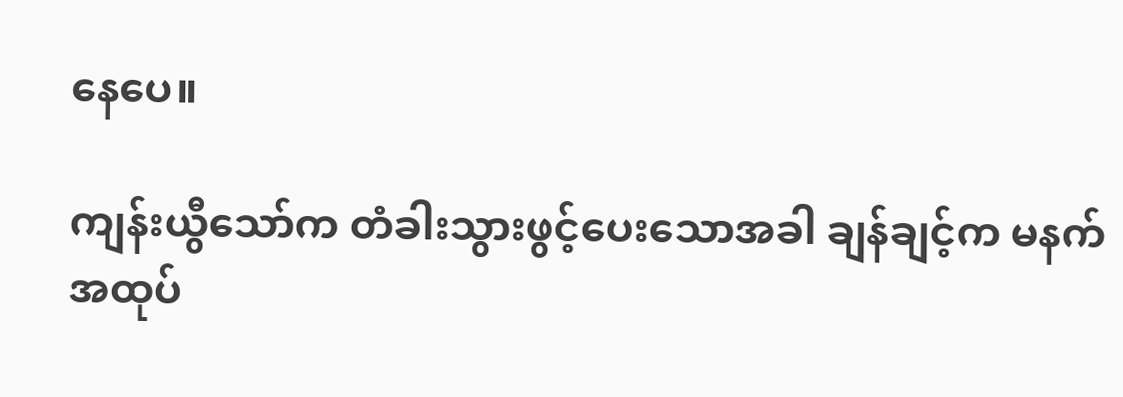နေပေ။

ကျန်းယွီသော်က တံခါးသွားဖွင့်ပေးသောအခါ ချန်ချင့်က မနက်အထုပ်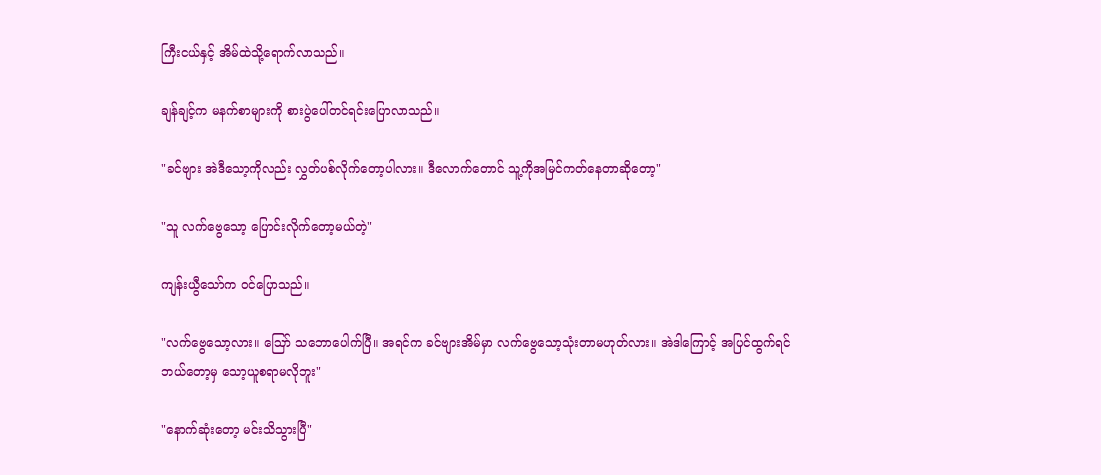ကြီးငယ်နှင့် အိမ်ထဲသို့ရောက်လာသည်။

ချန်ချင့်က မနက်စာများကို စားပွဲပေါ်တင်ရင်းပြောလာသည်။

"ခင်ဗျား အဲဒီသော့ကိုလည်း လွှတ်ပစ်လိုက်တော့ပါလား။ ဒီလောက်တောင် သူ့ကိုအမြင်ကတ်နေတာဆိုတော့"

"သူ လက်ဗွေသော့ ပြောင်းလိုက်တော့မယ်တဲ့"

ကျန်းယွီသော်က ဝင်ပြောသည်။

"လက်ဗွေသော့လား။ ဪ သဘောပေါက်ပြီ။ အရင်က ခင်ဗျားအိမ်မှာ လက်ဗွေသော့သုံးတာမဟုတ်လား။ အဲဒါကြောင့် အပြင်ထွက်ရင် ဘယ်တော့မှ သော့ယူစရာမလိုဘူး"

"နောက်ဆုံးတော့ မင်းသိသွားပြီ"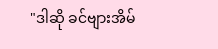"ဒါဆို ခင်ဗျားအိမ်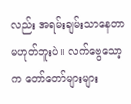လည်း အရမ်းချမ်းသာနေတာ မဟုတ်ဘူးပဲ။ လက်ဗွေသော့က တော်တော်များများ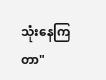သုံးနေကြတာ"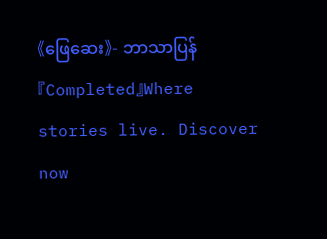《ဖြေဆေး》- ဘာသာပြန် 『Completed』Where stories live. Discover now